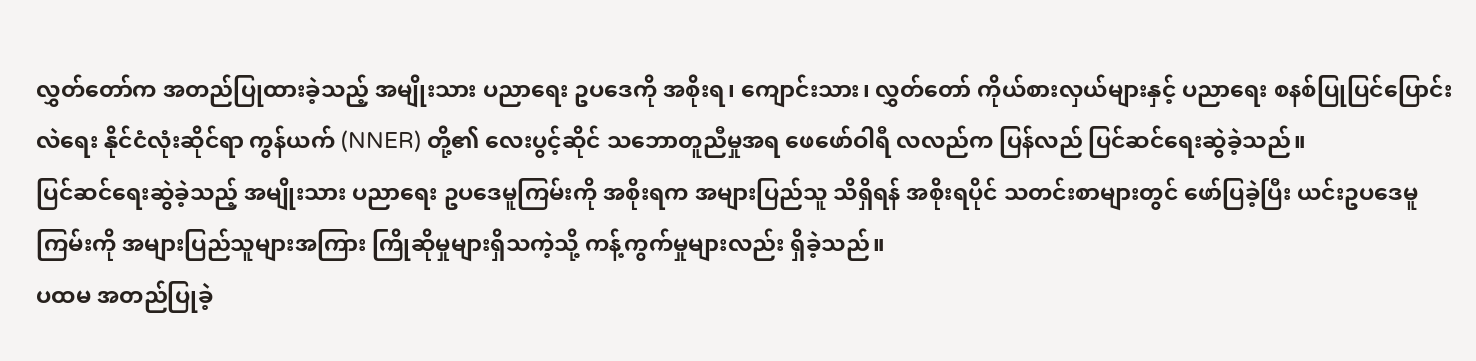လွှတ်တော်က အတည်ပြုထားခဲ့သည့် အမျိုးသား ပညာရေး ဥပဒေကို အစိုးရ၊ ကျောင်းသား၊ လွှတ်တော် ကိုယ်စားလှယ်များနှင့် ပညာရေး စနစ်ပြုပြင်ပြောင်းလဲရေး နိုင်ငံလုံးဆိုင်ရာ ကွန်ယက် (NNER) တို့၏ လေးပွင့်ဆိုင် သဘောတူညီမှုအရ ဖေဖော်ဝါရီ လလည်က ပြန်လည် ပြင်ဆင်ရေးဆွဲခဲ့သည်။
ပြင်ဆင်ရေးဆွဲခဲ့သည့် အမျိုးသား ပညာရေး ဥပဒေမူကြမ်းကို အစိုးရက အများပြည်သူ သိရှိရန် အစိုးရပိုင် သတင်းစာများတွင် ဖော်ပြခဲ့ပြီး ယင်းဥပဒေမူကြမ်းကို အများပြည်သူများအကြား ကြိုဆိုမှုများရှိသကဲ့သို့ ကန့်ကွက်မှုများလည်း ရှိခဲ့သည်။
ပထမ အတည်ပြုခဲ့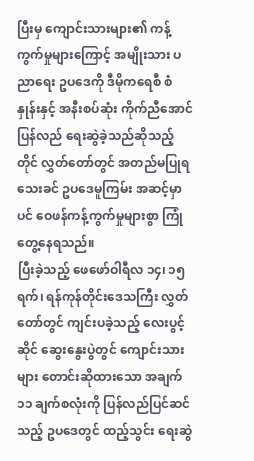ပြီးမှ ကျောင်းသားများ၏ ကန့်ကွက်မှုများကြောင့် အမျိုးသား ပညာရေး ဥပဒေကို ဒီမိုကရေစီ စံနှုန်းနှင့် အနီးစပ်ဆုံး ကိုက်ညီအောင် ပြန်လည် ရေးဆွဲခဲ့သည်ဆိုသည့်တိုင် လွှတ်တော်တွင် အတည်မပြုရသေးခင် ဥပဒေမူကြမ်း အဆင့်မှာပင် ဝေဖန်ကန့်ကွက်မှုများစွာ ကြုံတွေ့နေရသည်။
ပြီးခဲ့သည့် ဖေဖော်ဝါရီလ ၁၄၊ ၁၅ရက်၊ ရန်ကုန်တိုင်းဒေသကြီး လွှတ်တော်တွင် ကျင်းပခဲ့သည့် လေးပွင့်ဆိုင် ဆွေးနွေးပွဲတွင် ကျောင်းသားများ တောင်းဆိုထားသော အချက် ၁၁ ချက်စလုံးကို ပြန်လည်ပြင်ဆင်သည့် ဥပဒေတွင် ထည့်သွင်း ရေးဆွဲ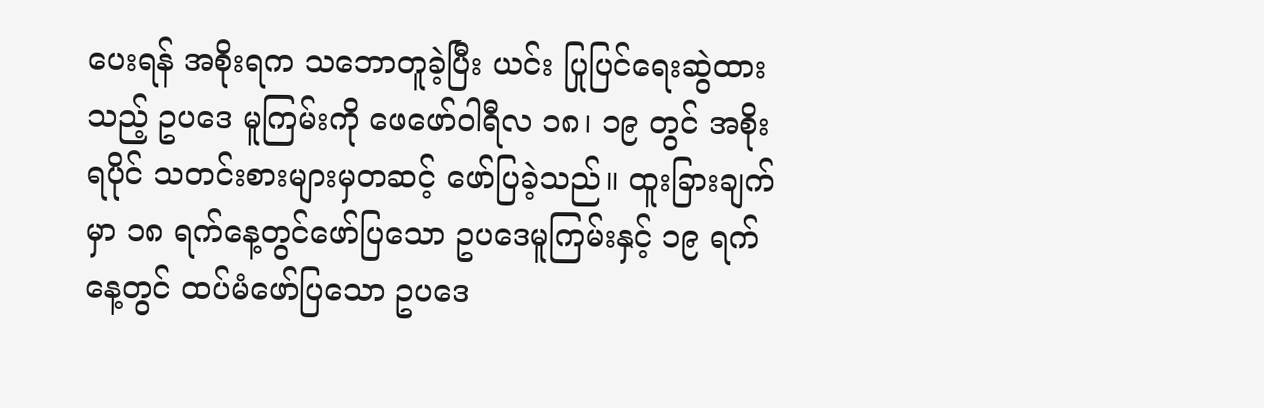ပေးရန် အစိုးရက သဘောတူခဲ့ပြီး ယင်း ပြုပြင်ရေးဆွဲထားသည့် ဥပဒေ မူကြမ်းကို ဖေဖော်ဝါရီလ ၁၈၊ ၁၉ တွင် အစိုးရပိုင် သတင်းစားများမှတဆင့် ဖော်ပြခဲ့သည်။ ထူးခြားချက်မှာ ၁၈ ရက်နေ့တွင်ဖော်ပြသော ဥပဒေမူကြမ်းနှင့် ၁၉ ရက်နေ့တွင် ထပ်မံဖော်ပြသော ဥပဒေ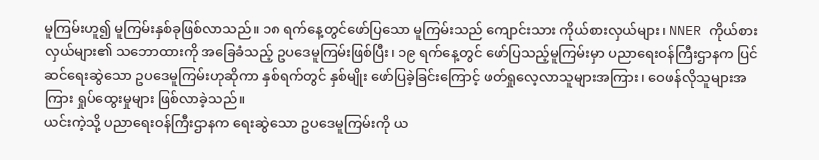မူကြမ်းဟူ၍ မူကြမ်းနှစ်ခုဖြစ်လာသည်။ ၁၈ ရက်နေ့တွင်ဖော်ပြသော မူကြမ်းသည် ကျောင်းသား ကိုယ်စားလှယ်များ၊ NNER ကိုယ်စားလှယ်များ၏ သဘောထားကို အခြေခံသည့် ဥပဒေမူကြမ်းဖြစ်ပြီး၊ ၁၉ ရက်နေ့တွင် ဖော်ပြသည့်မူကြမ်းမှာ ပညာရေးဝန်ကြီးဌာနက ပြင်ဆင်ရေးဆွဲသော ဥပဒေမူကြမ်းဟုဆိုကာ နှစ်ရက်တွင် နှစ်မျိုး ဖော်ပြခဲ့ခြင်းကြောင့် ဖတ်ရှုလေ့လာသူများအကြား၊ ဝေဖန်လိုသူများအကြား ရှုပ်ထွေးမှုများ ဖြစ်လာခဲ့သည်။
ယင်းကဲ့သို့ ပညာရေးဝန်ကြီးဌာနက ရေးဆွဲသော ဥပဒေမူကြမ်းကို ယ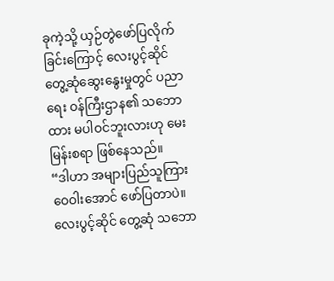ခုကဲ့သို့ ယှဉ်တွဲဖော်ပြလိုက်ခြင်းကြောင့် လေးပွင့်ဆိုင် တွေ့ဆုံဆွေးနွေးမှုတွင် ပညာရေး ဝန်ကြီးဌာန၏ သဘောထား မပါဝင်ဘူးလားဟု မေးမြန်းစရာ ဖြစ်နေသည်။
“ဒါဟာ အများပြည်သူကြား ဝေဝါးအောင် ဖော်ပြတာပဲ။ လေးပွင့်ဆိုင် တွေ့ဆုံ သဘော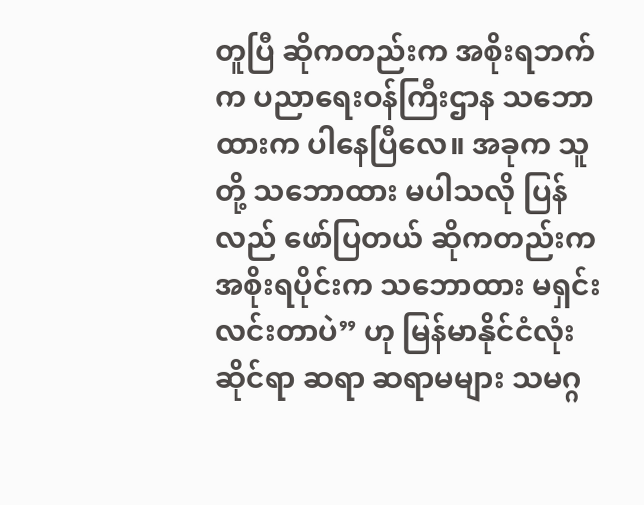တူပြီ ဆိုကတည်းက အစိုးရဘက်က ပညာရေးဝန်ကြီးဌာန သဘောထားက ပါနေပြီလေ။ အခုက သူတို့ သဘောထား မပါသလို ပြန်လည် ဖော်ပြတယ် ဆိုကတည်းက အစိုးရပိုင်းက သဘောထား မရှင်းလင်းတာပဲ” ဟု မြန်မာနိုင်ငံလုံးဆိုင်ရာ ဆရာ ဆရာမများ သမဂ္ဂ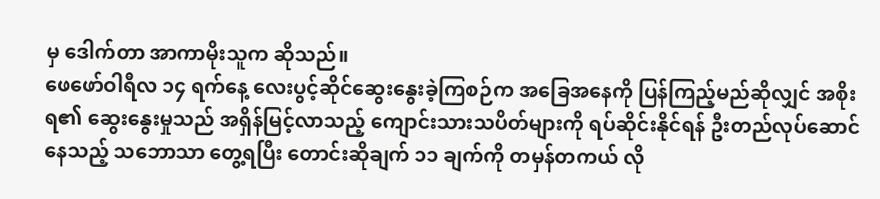မှ ဒေါက်တာ အာကာမိုးသူက ဆိုသည်။
ဖေဖော်ဝါရီလ ၁၄ ရက်နေ့ လေးပွင့်ဆိုင်ဆွေးနွေးခဲ့ကြစဉ်က အခြေအနေကို ပြန်ကြည့်မည်ဆိုလျှင် အစိုးရ၏ ဆွေးနွေးမှုသည် အရှိန်မြင့်လာသည့် ကျောင်းသားသပိတ်များကို ရပ်ဆိုင်းနိုင်ရန် ဦးတည်လုပ်ဆောင်နေသည့် သဘောသာ တွေ့ရပြီး တောင်းဆိုချက် ၁၁ ချက်ကို တမှန်တကယ် လို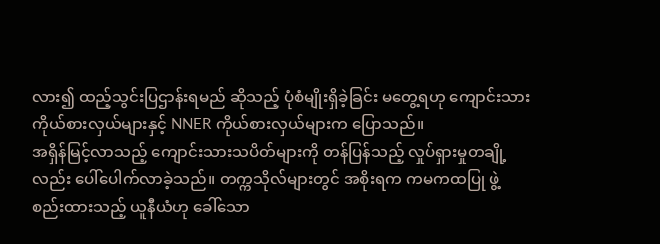လား၍ ထည့်သွင်းပြဌာန်းရမည် ဆိုသည့် ပုံစံမျိုးရှိခဲ့ခြင်း မတွေ့ရဟု ကျောင်းသားကိုယ်စားလှယ်များနှင့် NNER ကိုယ်စားလှယ်များက ပြောသည်။
အရှိန်မြင့်လာသည့် ကျောင်းသားသပိတ်များကို တန်ပြန်သည့် လှုပ်ရှားမှုတချို့လည်း ပေါ်ပေါက်လာခဲ့သည်။ တက္ကသိုလ်များတွင် အစိုးရက ကမကထပြု ဖွဲ့စည်းထားသည့် ယူနီယံဟု ခေါ်သော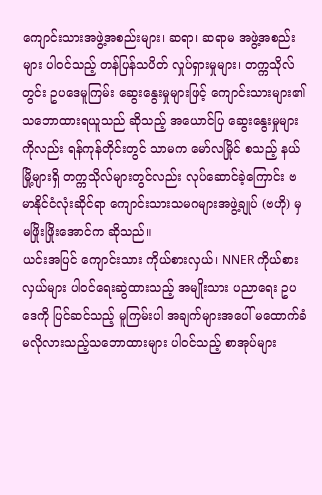ကျောင်းသားအဖွဲ့အစည်းများ၊ ဆရာ၊ ဆရာမ အဖွဲ့အစည်းများ ပါဝင်သည့် တန်ပြန်သပိတ် လှုပ်ရှားမှုများ၊ တက္ကသိုလ်တွင်း ဥပဒေမူကြမ်း ဆွေးနွေးမှုများဖြင့် ကျောင်းသားများ၏ သဘောထားရယူသည် ဆိုသည့် အယောင်ပြ ဆွေးနွေးမှုများကိုလည်း ရန်ကုန်တိုင်းတွင် သာမက မော်လမြိုင် စသည့် နယ်မြို့များရှိ တက္ကသိုလ်များတွင်လည်း လုပ်ဆောင်ခဲ့ကြောင်း ဗမာနိုင်ငံလုံးဆိုင်ရာ ကျောင်းသားသမဂများအဖွဲ့ချုပ် (ဗဟို) မှ မဖြိုးဖြိုးအောင်က ဆိုသည်။
ယင်းအပြင် ကျောင်းသား ကိုယ်စားလှယ်၊ NNER ကိုယ်စားလှယ်များ ပါဝင်ရေးဆွဲထားသည့် အမျိုးသား ပညာရေး ဥပဒေကို ပြင်ဆင်သည့် မူကြမ်းပါ အချက်များအပေါ် မထောက်ခံ မလိုလားသည့်သဘောထားများ ပါဝင်သည့် စာအုပ်များ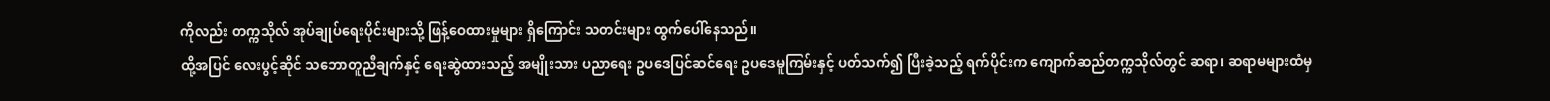ကိုလည်း တက္ကသိုလ် အုပ်ချုပ်ရေးပိုင်းများသို့ ဖြန့်ဝေထားမှုများ ရှိကြောင်း သတင်းများ ထွက်ပေါ်နေသည်။
ထို့အပြင် လေးပွင့်ဆိုင် သဘောတူညီချက်နှင့် ရေးဆွဲထားသည့် အမျိုးသား ပညာရေး ဥပဒေပြင်ဆင်ရေး ဥပဒေမူကြမ်းနှင့် ပတ်သက်၍ ပြီးခဲ့သည့် ရက်ပိုင်းက ကျောက်ဆည်တက္ကသိုလ်တွင် ဆရာ၊ ဆရာမများထံမှ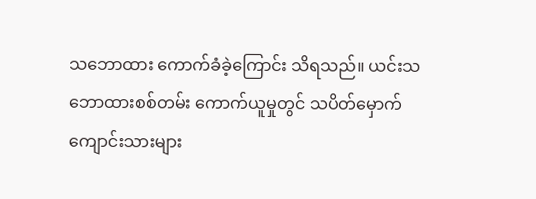သဘောထား ကောက်ခံခဲ့ကြောင်း သိရသည်။ ယင်းသဘောထားစစ်တမ်း ကောက်ယူမှုတွင် သပိတ်မှောက် ကျောင်းသားများ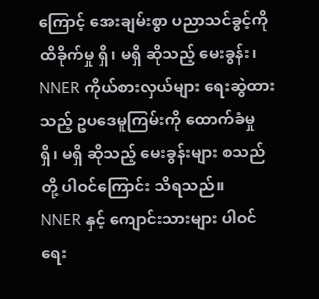ကြောင့် အေးချမ်းစွာ ပညာသင်ခွင့်ကို ထိခိုက်မှု ရှိ၊ မရှိ ဆိုသည့် မေးခွန်း၊ NNER ကိုယ်စားလှယ်များ ရေးဆွဲထားသည့် ဥပဒေမူကြမ်းကို ထောက်ခံမှု ရှိ၊ မရှိ ဆိုသည့် မေးခွန်းများ စသည်တို့ ပါဝင်ကြောင်း သိရသည်။
NNER နှင့် ကျောင်းသားများ ပါဝင်ရေး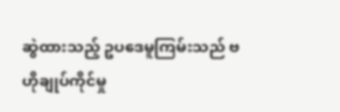ဆွဲထားသည့် ဥပဒေမူကြမ်းသည် ဗဟိုချုပ်ကိုင်မှု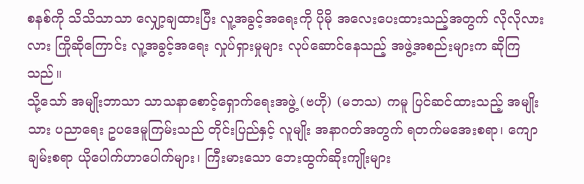စနစ်ကို သိသိသာသာ လျှော့ချထားပြီး လူ့အခွင့်အရေးကို ပိုမို အလေးပေးထားသည့်အတွက် လိုလိုလားလား ကြိုဆိုကြောင်း လူ့အခွင့်အရေး လှုပ်ရှားမှုများ လုပ်ဆောင်နေသည့် အဖွဲ့အစည်းများက ဆိုကြသည်။
သို့သော် အမျိုးဘာသာ သာသနာစောင့်ရှောက်ရေးအဖွဲ့ (ဗဟို) (မဘသ) ကမူ ပြင်ဆင်ထားသည့် အမျိုးသား ပညာရေး ဥပဒေမူကြမ်းသည် တိုင်းပြည်နှင့် လူမျိုး အနာဂတ်အတွက် ရတက်မအေးစရာ၊ ကျောချမ်းစရာ ယိုပေါက်ဟာပေါက်များ၊ ကြီးမားသော ဘေးထွက်ဆိုးကျိုးများ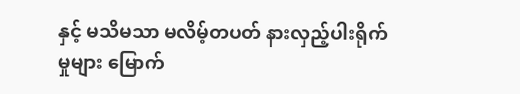နှင့် မသိမသာ မလိမ့်တပတ် နားလှည့်ပါးရိုက်မှုများ မြောက်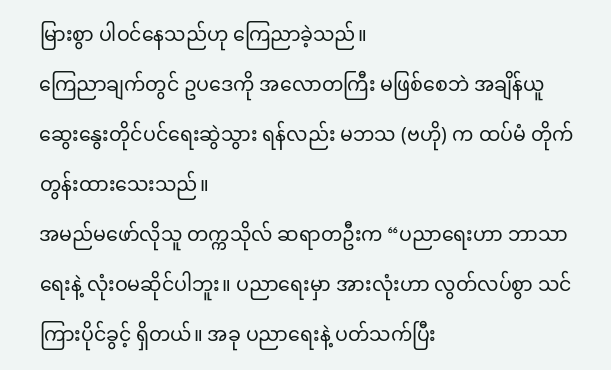မြားစွာ ပါဝင်နေသည်ဟု ကြေညာခဲ့သည်။
ကြေညာချက်တွင် ဥပဒေကို အလောတကြီး မဖြစ်စေဘဲ အချိန်ယူ ဆွေးနွေးတိုင်ပင်ရေးဆွဲသွား ရန်လည်း မဘသ (ဗဟို) က ထပ်မံ တိုက်တွန်းထားသေးသည်။
အမည်မဖော်လိုသူ တက္ကသိုလ် ဆရာတဦးက “ပညာရေးဟာ ဘာသာရေးနဲ့ လုံးဝမဆိုင်ပါဘူး။ ပညာရေးမှာ အားလုံးဟာ လွတ်လပ်စွာ သင်ကြားပိုင်ခွင့် ရှိတယ်။ အခု ပညာရေးနဲ့ ပတ်သက်ပြီး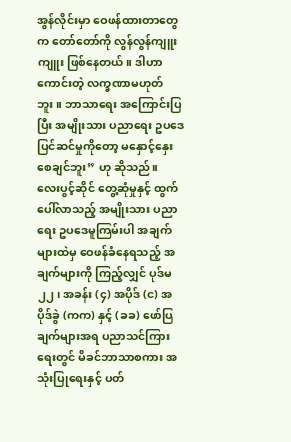အွန်လိုင်းမှာ ဝေဖန်ထားတာတွေက တော်တော်ကို လွန်လွန်ကျူးကျူး ဖြစ်နေတယ်။ ဒါဟာ ကောင်းတဲ့ လက္ခဏာမဟုတ်ဘူး။ ဘာသာရေး အကြောင်းပြပြီး အမျိုးသား ပညာရေး ဥပဒေ ပြင်ဆင်မှုကိုတော့ မနှောင့်နှေးစေချင်ဘူး” ဟု ဆိုသည်။
လေးပွင့်ဆိုင် တွေ့ဆုံမှုနှင့် ထွက်ပေါ်လာသည့် အမျိုးသား ပညာရေး ဥပဒေမူကြမ်းပါ အချက်များထဲမှ ဝေဖန်ခံနေရသည့် အချက်များကို ကြည့်လျှင် ပုဒ်မ ၂၂၊ အခန်း (၄) အပိုဒ် (င) အပိုဒ်ခွဲ (ကက) နှင့် (ခခ) ဖော်ပြချက်များအရ ပညာသင်ကြားရေးတွင် မိခင်ဘာသာစကား အသုံးပြုရေးနှင့် ပတ်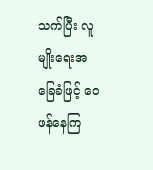သက်ပြီး လူမျိုးရေးအခြေခံဖြင့် ဝေဖန်နေကြ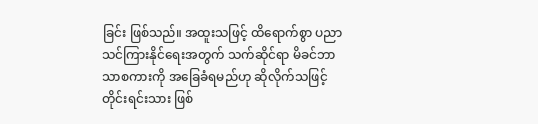ခြင်း ဖြစ်သည်။ အထူးသဖြင့် ထိရောက်စွာ ပညာသင်ကြားနိုင်ရေးအတွက် သက်ဆိုင်ရာ မိခင်ဘာသာစကားကို အခြေခံရမည်ဟု ဆိုလိုက်သဖြင့် တိုင်းရင်းသား ဖြစ်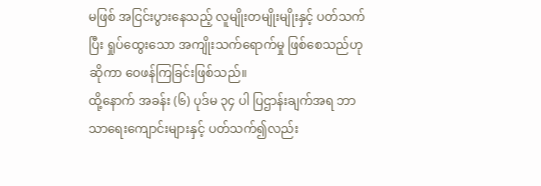မဖြစ် အငြင်းပွားနေသည့် လူမျိုးတမျိုးမျိုးနှင့် ပတ်သက်ပြီး ရှုပ်ထွေးသော အကျိုးသက်ရောက်မှု ဖြစ်စေသည်ဟုဆိုကာ ဝေဖန်ကြခြင်းဖြစ်သည်။
ထို့နောက် အခန်း (၆) ပုဒ်မ ၃၄ ပါ ပြဌာန်းချက်အရ ဘာသာရေးကျောင်းများနှင့် ပတ်သက်၍လည်း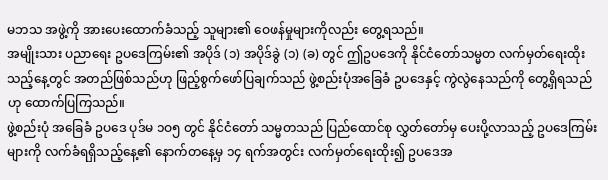မဘသ အဖွဲ့ကို အားပေးထောက်ခံသည့် သူများ၏ ဝေဖန်မှုများကိုလည်း တွေ့ရသည်။
အမျိုးသား ပညာရေး ဥပဒေကြမ်း၏ အပိုဒ် (၁) အပိုဒ်ခွဲ (၁) (ခ) တွင် ဤဥပဒေကို နိုင်ငံတော်သမ္မတ လက်မှတ်ရေးထိုးသည့်နေ့တွင် အတည်ဖြစ်သည်ဟု ဖြည့်စွက်ဖော်ပြချက်သည် ဖွဲ့စည်းပုံအခြေခံ ဥပဒေနှင့် ကွဲလွဲနေသည်ကို တွေ့ရှိရသည်ဟု ထောက်ပြကြသည်။
ဖွဲ့စည်းပုံ အခြေခံ ဥပဒေ ပုဒ်မ ၁ဝ၅ တွင် နိုင်ငံတော် သမ္မတသည် ပြည်ထောင်စု လွှတ်တော်မှ ပေးပို့လာသည့် ဥပဒေကြမ်းများကို လက်ခံရရှိသည့်နေ့၏ နောက်တနေ့မှ ၁၄ ရက်အတွင်း လက်မှတ်ရေးထိုး၍ ဥပဒေအ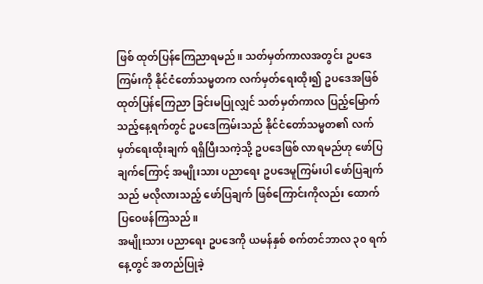ဖြစ် ထုတ်ပြန်ကြေညာရမည်။ သတ်မှတ်ကာလအတွင်း ဥပဒေကြမ်းကို နိုင်ငံတော်သမ္မတက လက်မှတ်ရေးထိုး၍ ဥပဒေအဖြစ် ထုတ်ပြန်ကြေညာ ခြင်းမပြုလျှင် သတ်မှတ်ကာလ ပြည့်မြောက်သည့်နေ့ရက်တွင် ဥပဒေကြမ်းသည် နိုင်ငံတော်သမ္မတ၏ လက်မှတ်ရေးထိုးချက် ရရှိပြီးသကဲ့သို့ ဥပဒေဖြစ် လာရမည်ဟု ဖော်ပြချက်ကြောင့် အမျိုးသား ပညာရေး ဥပဒေမူကြမ်းပါ ဖော်ပြချက်သည် မလိုလားသည့် ဖော်ပြချက် ဖြစ်ကြောင်းကိုလည်း ထောက်ပြဝေဖန်ကြသည်။
အမျိုးသား ပညာရေး ဥပဒေကို ယမန်နှစ် စက်တင်ဘာလ ၃၀ ရက်နေ့တွင် အတည်ပြုခဲ့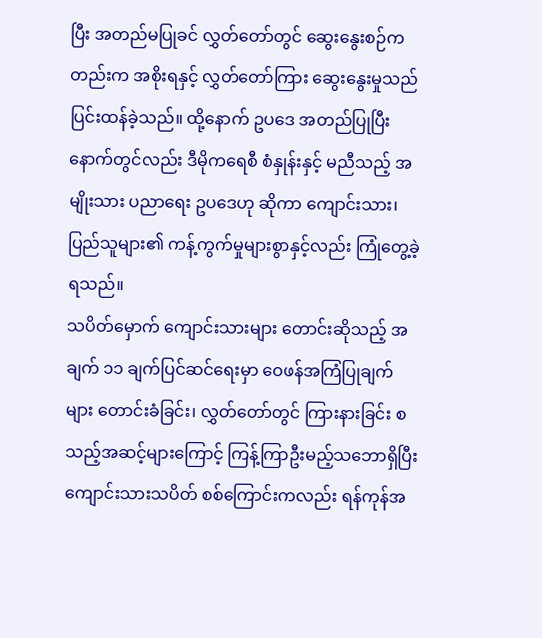ပြီး အတည်မပြုခင် လွှတ်တော်တွင် ဆွေးနွေးစဉ်ကတည်းက အစိုးရနှင့် လွှတ်တော်ကြား ဆွေးနွေးမှုသည် ပြင်းထန်ခဲ့သည်။ ထို့နောက် ဥပဒေ အတည်ပြုပြီးနောက်တွင်လည်း ဒီမိုကရေစီ စံနှုန်းနှင့် မညီသည့် အမျိုးသား ပညာရေး ဥပဒေဟု ဆိုကာ ကျောင်းသား၊ ပြည်သူများ၏ ကန့်ကွက်မှုများစွာနှင့်လည်း ကြုံတွေ့ခဲ့ရသည်။
သပိတ်မှောက် ကျောင်းသားများ တောင်းဆိုသည့် အချက် ၁၁ ချက်ပြင်ဆင်ရေးမှာ ဝေဖန်အကြံပြုချက်များ တောင်းခံခြင်း၊ လွှတ်တော်တွင် ကြားနားခြင်း စသည့်အဆင့်များကြောင့် ကြန့်ကြာဦးမည့်သဘောရှိပြီး ကျောင်းသားသပိတ် စစ်ကြောင်းကလည်း ရန်ကုန်အ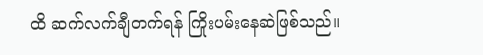ထိ ဆက်လက်ချီတက်ရန် ကြိုးပမ်းနေဆဲဖြစ်သည်။